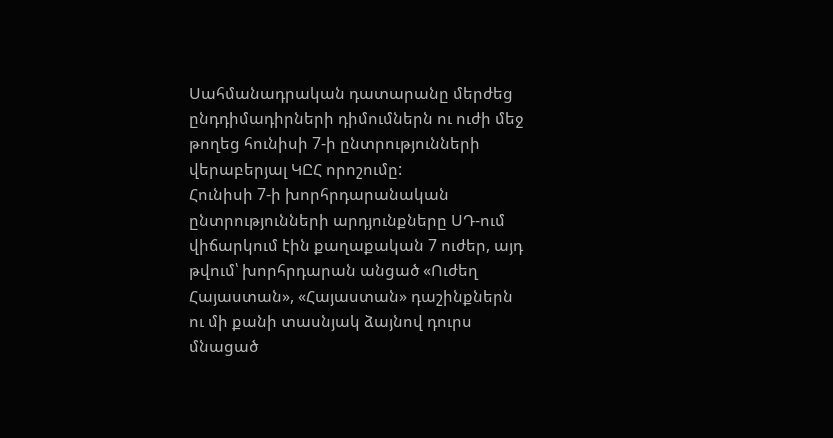Սահմանադրական դատարանը մերժեց ընդդիմադիրների դիմումներն ու ուժի մեջ թողեց հունիսի 7-ի ընտրությունների վերաբերյալ ԿԸՀ որոշումը:
Հունիսի 7-ի խորհրդարանական ընտրությունների արդյունքները ՍԴ-ում վիճարկում էին քաղաքական 7 ուժեր, այդ թվում՝ խորհրդարան անցած «Ուժեղ Հայաստան», «Հայաստան» դաշինքներն ու մի քանի տասնյակ ձայնով դուրս մնացած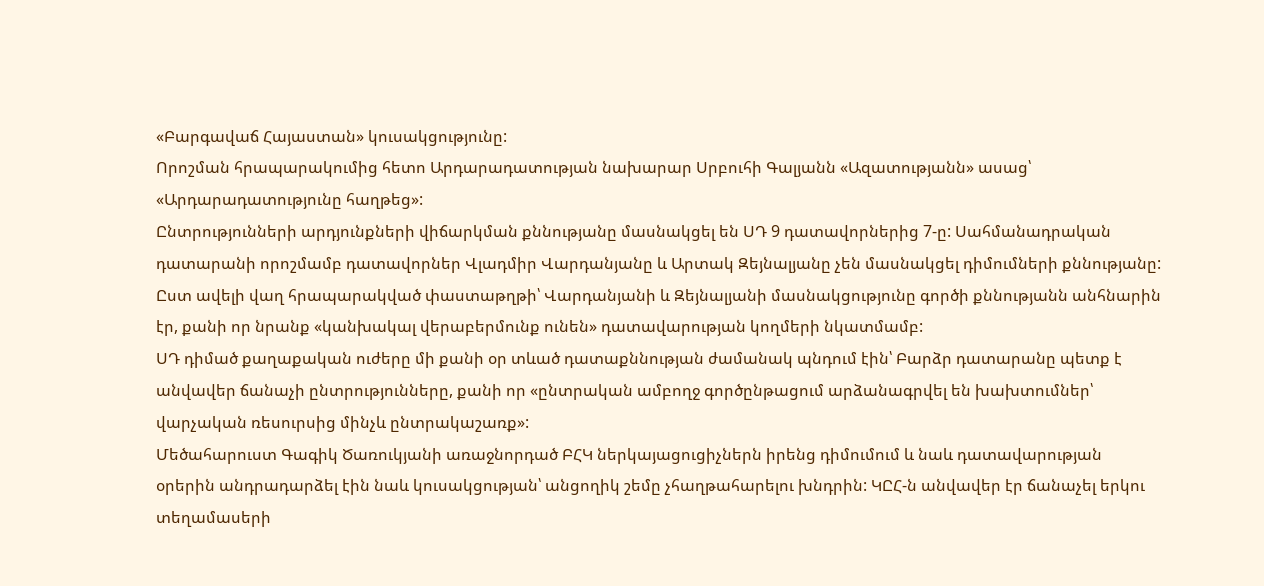«Բարգավաճ Հայաստան» կուսակցությունը:
Որոշման հրապարակումից հետո Արդարադատության նախարար Սրբուհի Գալյանն «Ազատությանն» ասաց՝ «Արդարադատությունը հաղթեց»:
Ընտրությունների արդյունքների վիճարկման քննությանը մասնակցել են ՍԴ 9 դատավորներից 7-ը: Սահմանադրական դատարանի որոշմամբ դատավորներ Վլադմիր Վարդանյանը և Արտակ Զեյնալյանը չեն մասնակցել դիմումների քննությանը: Ըստ ավելի վաղ հրապարակված փաստաթղթի՝ Վարդանյանի և Զեյնալյանի մասնակցությունը գործի քննությանն անհնարին էր, քանի որ նրանք «կանխակալ վերաբերմունք ունեն» դատավարության կողմերի նկատմամբ:
ՍԴ դիմած քաղաքական ուժերը մի քանի օր տևած դատաքննության ժամանակ պնդում էին՝ Բարձր դատարանը պետք է անվավեր ճանաչի ընտրությունները, քանի որ «ընտրական ամբողջ գործընթացում արձանագրվել են խախտումներ՝ վարչական ռեսուրսից մինչև ընտրակաշառք»:
Մեծահարուստ Գագիկ Ծառուկյանի առաջնորդած ԲՀԿ ներկայացուցիչներն իրենց դիմումում և նաև դատավարության օրերին անդրադարձել էին նաև կուսակցության՝ անցողիկ շեմը չհաղթահարելու խնդրին: ԿԸՀ-ն անվավեր էր ճանաչել երկու տեղամասերի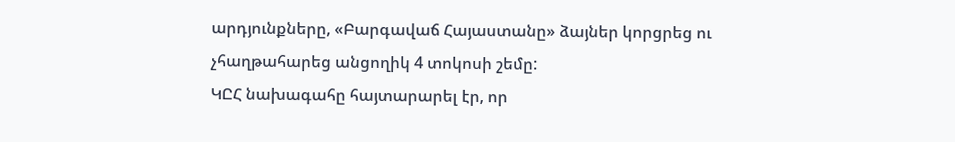արդյունքները, «Բարգավաճ Հայաստանը» ձայներ կորցրեց ու չհաղթահարեց անցողիկ 4 տոկոսի շեմը:
ԿԸՀ նախագահը հայտարարել էր, որ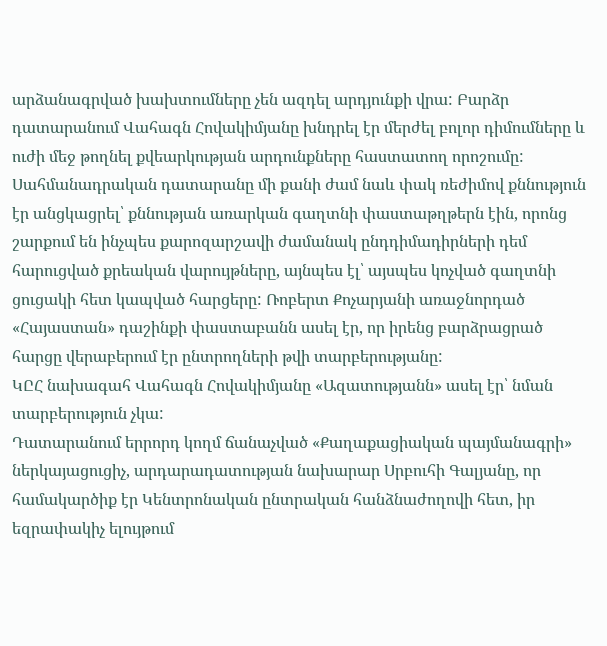արձանագրված խախտումները չեն ազդել արդյունքի վրա: Բարձր դատարանում Վահագն Հովակիմյանը խնդրել էր մերժել բոլոր դիմումները և ուժի մեջ թողնել քվեարկության արդունքները հաստատող որոշումը:
Սահմանադրական դատարանը մի քանի ժամ նաև փակ ռեժիմով քննություն էր անցկացրել՝ քննության առարկան գաղտնի փաստաթղթերն էին, որոնց շարքում են ինչպես քարոզարշավի ժամանակ ընդդիմադիրների դեմ հարուցված քրեական վարույթները, այնպես էլ՝ այսպես կոչված գաղտնի ցուցակի հետ կապված հարցերը: Ռոբերտ Քոչարյանի առաջնորդած «Հայաստան» դաշինքի փաստաբանն ասել էր, որ իրենց բարձրացրած հարցը վերաբերում էր ընտրողների թվի տարբերությանը:
ԿԸՀ նախագահ Վահագն Հովակիմյանը «Ազատությանն» ասել էր՝ նման տարբերություն չկա:
Դատարանում երրորդ կողմ ճանաչված «Քաղաքացիական պայմանագրի» ներկայացուցիչ, արդարադատության նախարար Սրբուհի Գալյանը, որ համակարծիք էր Կենտրոնական ընտրական հանձնաժողովի հետ, իր եզրափակիչ ելույթում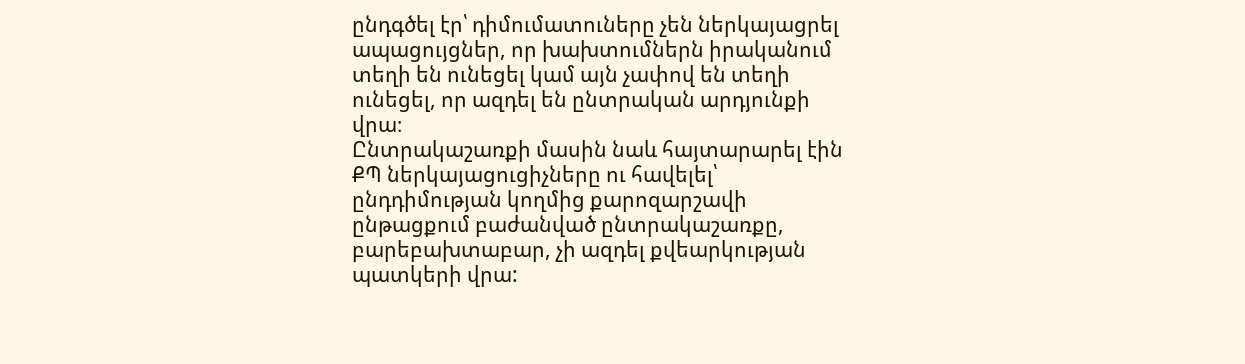ընդգծել էր՝ դիմումատուները չեն ներկայացրել ապացույցներ, որ խախտումներն իրականում տեղի են ունեցել կամ այն չափով են տեղի ունեցել, որ ազդել են ընտրական արդյունքի վրա։
Ընտրակաշառքի մասին նաև հայտարարել էին ՔՊ ներկայացուցիչները ու հավելել՝ ընդդիմության կողմից քարոզարշավի ընթացքում բաժանված ընտրակաշառքը, բարեբախտաբար, չի ազդել քվեարկության պատկերի վրա: